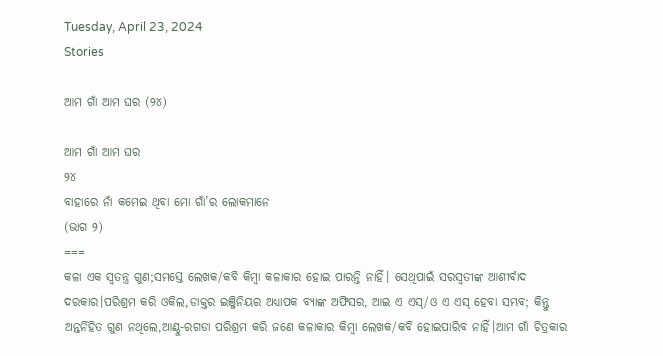Tuesday, April 23, 2024
Stories

ଆମ ଗାଁ ଆମ ଘର (୨୪)

ଆମ ଗାଁ ଆମ ଘର
୨୪
ବାହାରେ ନାଁ କମେଇ ଥିବା ମୋ ଗାଁ’ର ଲୋକମାନେ
(ଭାଗ ୨)
===
କଳା ଏକ ସ୍ବତନ୍ତ୍ର ଗୁଣ;ସମସ୍ତେ ଲେଖକ/କବି କିମ୍ବା କଳାକାର ହୋଇ ପାରନ୍ତି ନାହିଁ। ସେଥିପାଇଁ ସରସ୍ବତୀଙ୍କ ଆଶୀର୍ବାଦ ଦରକାର।ପରିଶ୍ରମ କରି ଓକିଲ,ଡାକ୍ତର ଇଞ୍ଜିନିୟର ଅଧ୍ୟାପକ ବ୍ୟାଙ୍କ ଅଫିସର, ଆଇ ଏ ଏସ୍/ଓ ଏ ଏସ୍ ହେବା ସମ୍ଭବ; କିନ୍ତୁ ଅନ୍ତର୍ନିହିତ ଗୁଣ ନଥିଲେ,ଆଣ୍ଠୁ-ରଗଡା ପରିଶ୍ରମ କରି ଜଣେ କଳାକାର କିମ୍ବା ଲେଖକ/କବି ହୋଇପାରିବ ନାହିଁ।ଆମ ଗାଁ ଚିତ୍ରକାର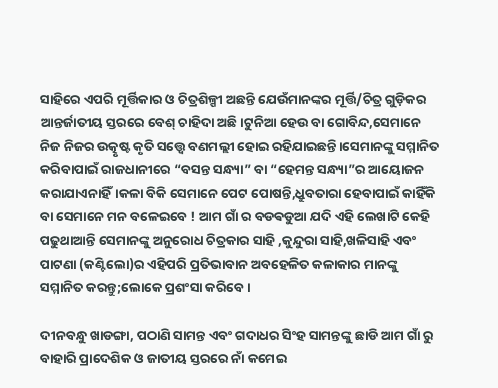ସାହିରେ ଏପରି ମୂର୍ତ୍ତିକାର ଓ ଚିତ୍ରଶିଳ୍ପୀ ଅଛନ୍ତି ଯେଉଁମାନଙ୍କର ମୂର୍ତ୍ତି/ଚିତ୍ର ଗୁଡ଼ିକର ଆନ୍ତର୍ଜାତୀୟ ସ୍ତରରେ ବେଶ୍ ଚାହିଦା ଅଛି।ଟୁନିଆ ହେଉ ବା ଗୋବିନ୍ଦ,ସେମାନେ ନିଜ ନିଜର ଉତ୍କୃଷ୍ଟ କୃତି ସତ୍ତ୍ୱେ ବଣମଲ୍ଲୀ ହୋଇ ରହିଯାଇଛନ୍ତି।ସେମାନଙ୍କୁ ସମ୍ମାନିତ କରିବାପାଇଁ ରାଜଧାନୀରେ “ବସନ୍ତ ସନ୍ଧ୍ୟା” ବା “ହେମନ୍ତ ସନ୍ଧ୍ୟା”ର ଆୟୋଜନ କରାଯାଏନାହିଁ।କଳା ବିକି ସେମାନେ ପେଟ ପୋଷନ୍ତି,ଧ୍ରୁବତାରା ହେବାପାଇଁ କାହିଁକି ବା ସେମାନେ ମନ ବଳେଇବେ ! ଆମ ଗାଁ ର ବଡଵଡୁଆ ଯଦି ଏହି ଲେଖାଟି କେହି ପଢୁଥାଆନ୍ତି ସେମାନଙ୍କୁ ଅନୁରୋଧ ଚିତ୍ରକାର ସାହି ,କୁନ୍ଦୁରା ସାହି,ଖଳିସାହି ଏବଂ ପାଟଣା (କଣ୍ଟିଲୋ)ର ଏହିପରି ପ୍ରତିଭାବାନ ଅବହେଳିତ କଳାକାର ମାନଙ୍କୁ ସମ୍ମାନିତ କରନ୍ତୁ;ଲୋକେ ପ୍ରଶଂସା କରିବେ।

ଦୀନବନ୍ଧୁ ଖାଡଙ୍ଗା, ପଠାଣି ସାମନ୍ତ ଏବଂ ଗଦାଧର ସିଂହ ସାମନ୍ତଙ୍କୁ ଛାଡି ଆମ ଗାଁ ରୁ ବାହାରି ପ୍ରାଦେଶିକ ଓ ଜାତୀୟ ସ୍ତରରେ ନାଁ କମେଇ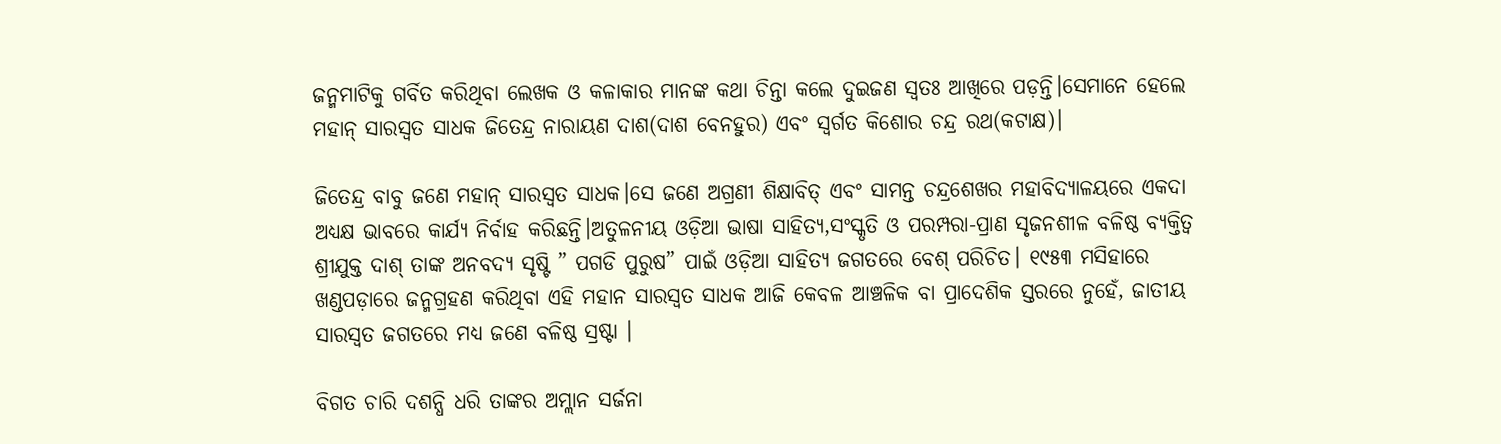ଜନ୍ମମାଟିକୁ ଗର୍ବିତ କରିଥିବା ଲେଖକ ଓ କଳାକାର ମାନଙ୍କ କଥା ଚିନ୍ତା କଲେ ଦୁଇଜଣ ସ୍ବତଃ ଆଖିରେ ପଡ଼ନ୍ତି।ସେମାନେ ହେଲେ ମହାନ୍ ସାରସ୍ଵତ ସାଧକ ଜିତେନ୍ଦ୍ର ନାରାୟଣ ଦାଶ(ଦାଶ ବେନହୁର) ଏବଂ ସ୍ବର୍ଗତ କିଶୋର ଚନ୍ଦ୍ର ରଥ(କଟାକ୍ଷ)।

ଜିତେନ୍ଦ୍ର ବାବୁ ଜଣେ ମହାନ୍ ସାରସ୍ଵତ ସାଧକ।ସେ ଜଣେ ଅଗ୍ରଣୀ ଶିକ୍ଷାବିତ୍ ଏବଂ ସାମନ୍ତ ଚନ୍ଦ୍ରଶେଖର ମହାବିଦ୍ୟାଳୟରେ ଏକଦା ଅଧ୍ୟକ୍ଷ ଭାବରେ କାର୍ଯ୍ୟ ନିର୍ବାହ କରିଛନ୍ତି।ଅତୁଳନୀୟ ଓଡ଼ିଆ ଭାଷା ସାହିତ୍ୟ,ସଂସ୍କୃତି ଓ ପରମ୍ପରା-ପ୍ରାଣ ସୃଜନଶୀଳ ବଳିଷ୍ଠ ବ୍ୟକ୍ତିତ୍ବ ଶ୍ରୀଯୁକ୍ତ ଦାଶ୍ ତାଙ୍କ ଅନବଦ୍ୟ ସୃଷ୍ଟି ” ପଗଡି ପୁରୁଷ” ପାଇଁ ଓଡ଼ିଆ ସାହିତ୍ୟ ଜଗତରେ ବେଶ୍ ପରିଚିତ। ୧୯୫୩ ମସିହାରେ ଖଣ୍ଡପଡ଼ାରେ ଜନ୍ମଗ୍ରହଣ କରିଥିବା ଏହି ମହାନ ସାରସ୍ଵତ ସାଧକ ଆଜି କେବଳ ଆଞ୍ଚଳିକ ବା ପ୍ରାଦେଶିକ ସ୍ତରରେ ନୁହେଁ, ଜାତୀୟ ସାରସ୍ଵତ ଜଗତରେ ମଧ୍ୟ ଜଣେ ବଳିଷ୍ଠ ସ୍ରଷ୍ଟା ।

ବିଗତ ଚାରି ଦଶନ୍ଧି ଧରି ତାଙ୍କର ଅମ୍ଲାନ ସର୍ଜନା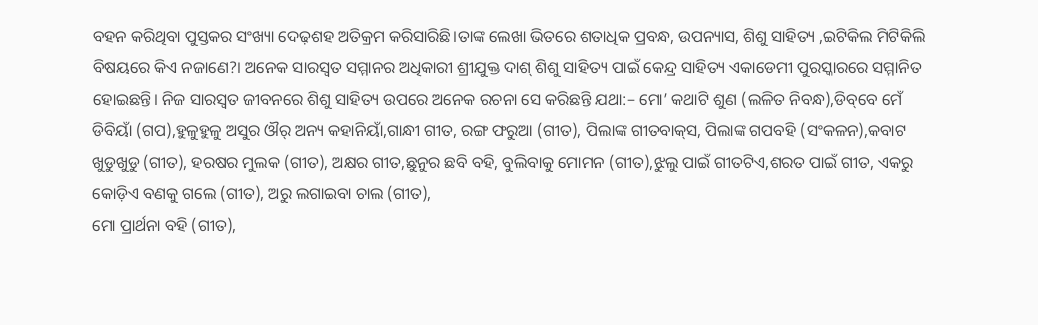ବହନ କରିଥିବା ପୁସ୍ତକର ସଂଖ୍ୟା ଦେଢ଼ଶହ ଅତିକ୍ରମ କରିସାରିଛି।ତାଙ୍କ ଲେଖା ଭିତରେ ଶତାଧିକ ପ୍ରବନ୍ଧ, ଉପନ୍ୟାସ, ଶିଶୁ ସାହିତ୍ୟ ,ଇଟିକିଲ ମିଟିକିଲି ବିଷୟରେ କିଏ ନଜାଣେ?। ଅନେକ ସାରସ୍ଵତ ସମ୍ମାନର ଅଧିକାରୀ ଶ୍ରୀଯୁକ୍ତ ଦାଶ୍ ଶିଶୁ ସାହିତ୍ୟ ପାଇଁ କେନ୍ଦ୍ର ସାହିତ୍ୟ ଏକାଡେମୀ ପୁରସ୍କାରରେ ସମ୍ମାନିତ ହୋଇଛନ୍ତି। ନିଜ ସାରସ୍ଵତ ଜୀବନରେ ଶିଶୁ ସାହିତ୍ୟ ଉପରେ ଅନେକ ରଚନା ସେ କରିଛନ୍ତି ଯଥା:– ମୋ’ କଥାଟି ଶୁଣ (ଲଳିତ ନିବନ୍ଧ‍),ଡିବ୍‌ବେ ମେଁ ଡିବିୟାଁ (ଗପ),ହୁଳୁହୁଳୁ ଅସୁର ଔର୍‍ ଅନ୍ୟ କହାନିୟାଁ,ଗାନ୍ଧୀ ଗୀତ, ରଙ୍ଗ ଫରୁଆ (ଗୀତ), ପିଲାଙ୍କ ଗୀତବାକ୍‍ସ, ପିଲାଙ୍କ ଗପବହି (ସଂକଳନ),କବାଟ ଖୁଡୁଖୁଡୁ (ଗୀତ), ହରଷର ମୁଲକ (ଗୀତ), ଅକ୍ଷର ଗୀତ,ଛୁନୁର ଛବି ବହି, ବୁଲିବାକୁ ମୋମନ (ଗୀତ),ଝୁଲୁ ପାଇଁ ଗୀତଟିଏ,ଶରତ ପାଇଁ ଗୀତ, ଏକରୁ କୋଡ଼ିଏ ବଣକୁ ଗଲେ (ଗୀତ), ଅରୁ ଲଗାଇବା ଚାଲ (ଗୀତ),
ମୋ ପ୍ରାର୍ଥନା ବହି (ଗୀତ),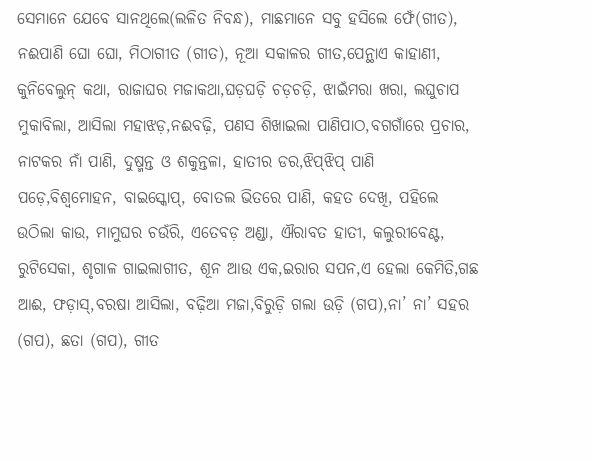ସେମାନେ ଯେବେ ସାନଥିଲେ(ଲଳିତ ନିବନ୍ଧ‍), ମାଛମାନେ ସବୁ ହସିଲେ ଫେଁ(ଗୀତ), ନଈପାଣି ଘୋ ଘୋ, ମିଠାଗୀତ (ଗୀତ), ନୂଆ ସକାଳର ଗୀତ,ପେନ୍ଥାଏ କାହାଣୀ, କୁନିବେଲୁନ୍‍ କଥା, ରାଜାଘର ମଜାକଥା,ଘଡ଼ଘଡ଼ି ଚଡ଼ଚଡ଼ି, ଝାଇଁମରା ଖରା, ଲଘୁଚାପ ମୁକାବିଲା, ଆସିଲା ମହାଝଡ଼,ନଈବଢ଼ି, ପଣସ ଶିଖାଇଲା ପାଣିପାଠ,ବଗଗାଁରେ ପ୍ରଚାର, ନାଟକର ନାଁ ପାଣି, ଦୁଷ୍ମନ୍ତ ଓ ଶକୁନ୍ତଳା, ହାତୀର ଡର,ଝିପ୍‍ଝିପ୍‍ ପାଣି ପଡ଼େ,ବିଶ୍ୱମୋହନ, ବାଇସ୍କୋପ୍‍, ବୋତଲ ଭିତରେ ପାଣି, କହତ ଦେଖି, ପହିଲେ ଉଠିଲା କାଉ, ମାମୁଘର ଚଉଁରି, ଏତେବଡ଼ ଅଣ୍ଡା, ଐରାବତ ହାତୀ, କଲୁରୀବେଣ୍ଟ, ରୁଟିସେକା, ଶୃଗାଳ ଗାଇଲାଗୀତ, ଶୂନ ଆଉ ଏକ,ଇରାର ସପନ,ଏ ହେଲା କେମିତି,ଗଛ ଆଈ, ଫଡ଼ାସ୍‍,ବରଷା ଆସିଲା, ବଢ଼ିଆ ମଜା,ବିରୁଡ଼ି ଗଲା ଉଡ଼ି (ଗପ),ନା’ ନା’ ସହର (ଗପ), ଛତା (ଗପ), ଗୀତ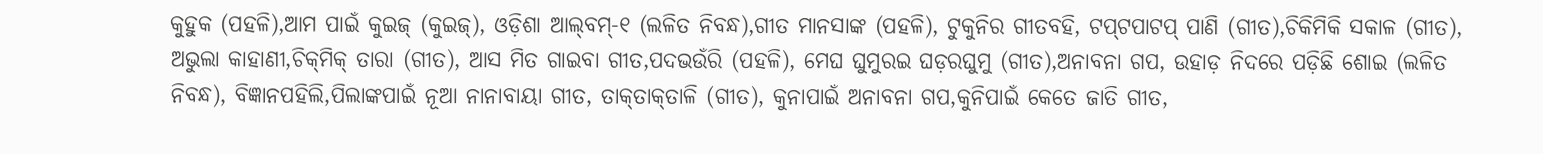କୁହୁକ (ପହଳି),ଆମ ପାଇଁ କୁଇଜ୍‍ (କୁଇଜ୍‍), ଓଡ଼ିଶା ଆଲ୍‍ବମ୍‍-୧ (ଲଳିତ ନିବନ୍ଧ‍),ଗୀତ ମାନସାଙ୍କ (ପହଳି), ଟୁକୁନିର ଗୀତବହି, ଟପ୍‍ଟପାଟପ୍‍ ପାଣି (ଗୀତ),ଚିକିମିକି ସକାଳ (ଗୀତ), ଅଭୁଲା କାହାଣୀ,ଚିକ୍‍ମିକ୍‍ ତାରା (ଗୀତ), ଆସ ମିତ ଗାଇବା ଗୀତ,ପଦଭଉଁରି (ପହଳି), ମେଘ ଘୁମୁରଇ ଘଡ଼ରଘୁମୁ (ଗୀତ),ଅନାବନା ଗପ, ଉହାଡ଼ ନିଦରେ ପଡ଼ିଛି ଶୋଇ (ଲଳିତ ନିବନ୍ଧ‍), ବିଜ୍ଞାନପହିଲି,ପିଲାଙ୍କପାଇଁ ନୂଆ ନାନାବାୟା ଗୀତ, ତାକ୍‍ତାକ୍‍ତାଳି (ଗୀତ), କୁନାପାଇଁ ଅନାବନା ଗପ,କୁନିପାଇଁ କେତେ ଜାତି ଗୀତ,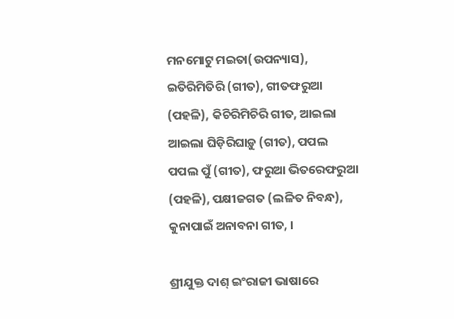ମନମୋଟୁ ମଇତା(ଉପନ୍ୟାସ), ଇତିରିମିତିରି (ଗୀତ), ଗୀତଫରୁଆ (ପହଳି), କିଚିରିମିଚିରି ଗୀତ, ଆଇଲା ଆଇଲା ଘିଡ଼ିରିଘାଡ଼ୁ (ଗୀତ), ପପଲ ପପଲ ପୁଁ (ଗୀତ), ଫରୁଆ ଭିତରେଫରୁଆ (ପହଳି), ପକ୍ଷୀଜଗତ (ଲଳିତ ନିବନ୍ଧ‍), କୁନାପାଇଁ ଅନାବନା ଗୀତ, ।

ଶ୍ରୀଯୁକ୍ତ ଦାଶ୍ ଇଂରାଜୀ ଭାଷାରେ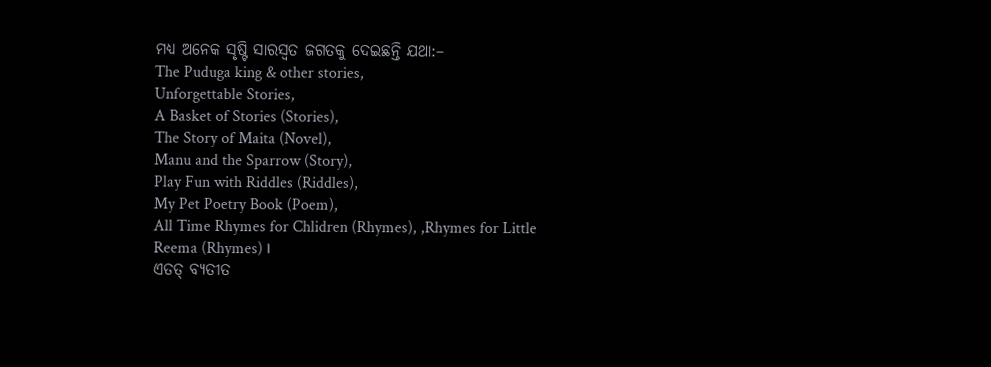ମଧ୍ୟ ଅନେକ ସୃଷ୍ଟି ସାରସ୍ଵତ ଜଗତକୁ ଦେଇଛନ୍ତି ଯଥା:–
The Puduga king & other stories,
Unforgettable Stories,
A Basket of Stories (Stories),
The Story of Maita (Novel),
Manu and the Sparrow (Story),
Play Fun with Riddles (Riddles),
My Pet Poetry Book (Poem),
All Time Rhymes for Chlidren (Rhymes), ,Rhymes for Little Reema (Rhymes) ।
ଏତତ୍ ବ୍ୟତୀତ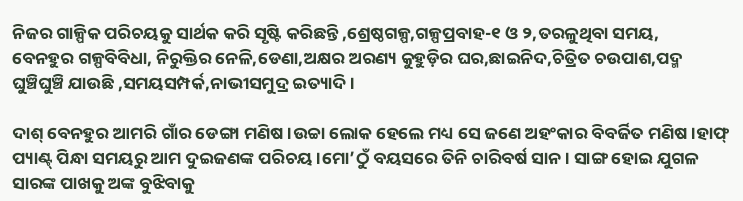ନିଜର ଗାଳ୍ପିକ ପରିଚୟକୁ ସାର୍ଥକ କରି ସୃଷ୍ଟି କରିଛନ୍ତି ,ଶ୍ରେଷ୍ଠଗଳ୍ପ,ଗଳ୍ପପ୍ରବାହ-୧ ଓ ୨,ତରଳୁଥିବା ସମୟ,
ବେନହୁର ଗଳ୍ପବିବିଧା, ନିରୁକ୍ତିର ନେଳି,ଡେଣା,ଅକ୍ଷର ଅରଣ୍ୟ କୁହୁଡ଼ିର ଘର,ଛାଇନିଦ,ଚିତ୍ରିତ ଚଉପାଶ,ପଦ୍ମ ଘୁଞ୍ଚିଘୁଞ୍ଚି ଯାଉଛି ,ସମୟସମ୍ପର୍କ,ନାଭୀସମୁଦ୍ର ଇତ୍ୟାଦି।

ଦାଶ୍ ବେନହୁର ଆମରି ଗାଁର ଡେଙ୍ଗା ମଣିଷ।ଉଚ୍ଚା ଲୋକ ହେଲେ ମଧ୍ୟ ସେ ଜଣେ ଅହଂକାର ବିବର୍ଜିତ ମଣିଷ।ହାଫ୍ ପ୍ୟାଣ୍ଟ୍ ପିନ୍ଧା ସମୟରୁ ଆମ ଦୁଇଜଣଙ୍କ ପରିଚୟ।ମୋ’ଠୁଁ ବୟସରେ ତିନି ଚାରିବର୍ଷ ସାନ। ସାଙ୍ଗ ହୋଇ ଯୁଗଳ ସାରଙ୍କ ପାଖକୁ ଅଙ୍କ ବୁଝିବାକୁ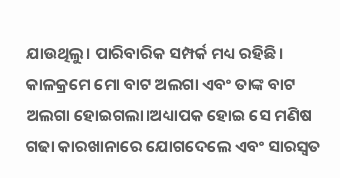ଯାଉଥିଲୁ। ପାରିବାରିକ ସମ୍ପର୍କ ମଧ୍ୟ ରହିଛି। କାଳକ୍ରମେ ମୋ ବାଟ ଅଲଗା ଏବଂ ତାଙ୍କ ବାଟ ଅଲଗା ହୋଇଗଲା।ଅଧ୍ୟାପକ ହୋଇ ସେ ମଣିଷ ଗଢା କାରଖାନାରେ ଯୋଗଦେଲେ ଏବଂ ସାରସ୍ଵତ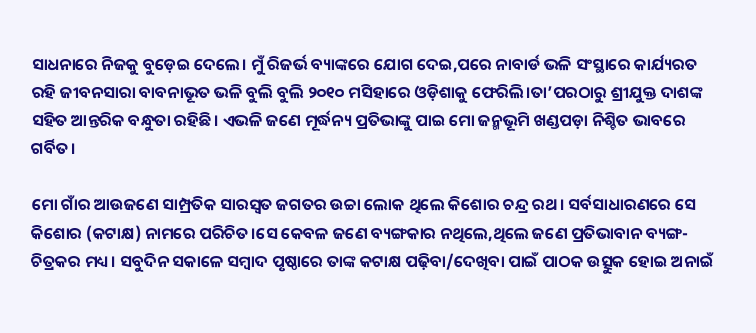ସାଧନାରେ ନିଜକୁ ବୁଡ଼େଇ ଦେଲେ। ମୁଁ ରିଜର୍ଭ ବ୍ୟାଙ୍କରେ ଯୋଗ ଦେଇ,ପରେ ନାବାର୍ଡ ଭଳି ସଂସ୍ଥାରେ କାର୍ଯ୍ୟରତ ରହି ଜୀବନସାରା ବାବନାଭୂତ ଭଳି ବୁଲି ବୁଲି ୨୦୧୦ ମସିହାରେ ଓଡ଼ିଶାକୁ ଫେରିଲି।ତା’ପରଠାରୁ ଶ୍ରୀଯୁକ୍ତ ଦାଶଙ୍କ ସହିତ ଆନ୍ତରିକ ବନ୍ଧୁତା ରହିଛି। ଏଭଳି ଜଣେ ମୂର୍ଦ୍ଧନ୍ୟ ପ୍ରତିଭାଙ୍କୁ ପାଇ ମୋ ଜନ୍ମଭୂମି ଖଣ୍ଡପଡ଼ା ନିଶ୍ଚିତ ଭାବରେ ଗର୍ବିତ।

ମୋ ଗାଁର ଆଉଜଣେ ସାମ୍ପ୍ରତିକ ସାରସ୍ଵତ ଜଗତର ଉଚ୍ଚା ଲୋକ ଥିଲେ କିଶୋର ଚନ୍ଦ୍ର ରଥ। ସର୍ବସାଧାରଣରେ ସେ କିଶୋର (କଟାକ୍ଷ) ନାମରେ ପରିଚିତ।ସେ କେବଳ ଜଣେ ବ୍ୟଙ୍ଗକାର ନଥିଲେ,ଥିଲେ ଜଣେ ପ୍ରତିଭାବାନ ବ୍ୟଙ୍ଗ-ଚିତ୍ରକର ମଧ୍ୟ। ସବୁଦିନ ସକାଳେ ସମ୍ବାଦ ପୃଷ୍ଠାରେ ତାଙ୍କ କଟାକ୍ଷ ପଢ଼ିବା/ଦେଖିବା ପାଇଁ ପାଠକ ଉତ୍ସୁକ ହୋଇ ଅନାଇଁ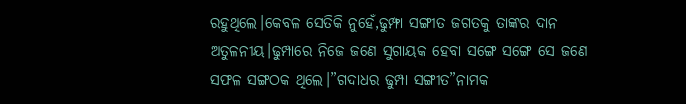ରହୁଥିଲେ।କେବଳ ସେତିକି ନୁହେଁ,ଢୁମ୍ଫା ସଙ୍ଗୀତ ଜଗତକୁ ତାଙ୍କର ଦାନ ଅତୁଳନୀୟ।ଢୁମ୍ପାରେ ନିଜେ ଜଣେ ସୁଗାୟକ ହେବା ସଙ୍ଗେ ସଙ୍ଗେ ସେ ଜଣେ ସଫଳ ସଙ୍ଗଠକ ଥିଲେ।”ଗଦାଧର ଢୁମ୍ପା ସଙ୍ଗୀତ”ନାମକ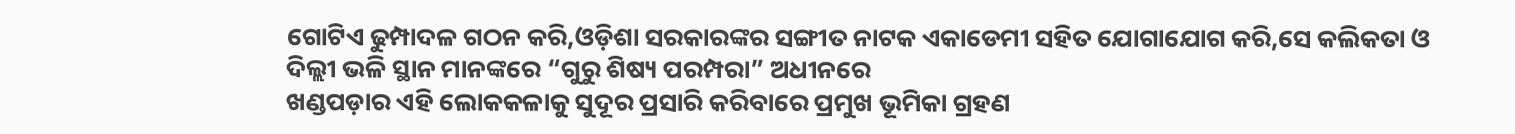ଗୋଟିଏ ଢୁମ୍ପାଦଳ ଗଠନ କରି,ଓଡ଼ିଶା ସରକାରଙ୍କର ସଙ୍ଗୀତ ନାଟକ ଏକାଡେମୀ ସହିତ ଯୋଗାଯୋଗ କରି,ସେ କଲିକତା ଓ ଦିଲ୍ଲୀ ଭଳି ସ୍ଥାନ ମାନଙ୍କରେ “ଗୁରୁ ଶିଷ୍ୟ ପରମ୍ପରା” ଅଧୀନରେ
ଖଣ୍ଡପଡ଼ାର ଏହି ଲୋକକଳାକୁ ସୁଦୂର ପ୍ରସାରି କରିବାରେ ପ୍ରମୁଖ ଭୂମିକା ଗ୍ରହଣ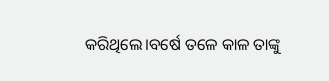କରିଥିଲେ।ବର୍ଷେ ତଳେ କାଳ ତାଙ୍କୁ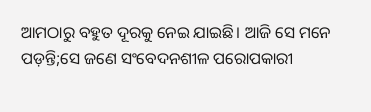ଆମଠାରୁ ବହୁତ ଦୂରକୁ ନେଇ ଯାଇଛି। ଆଜି ସେ ମନେ ପଡ଼ନ୍ତି;ସେ ଜଣେ ସଂବେଦନଶୀଳ ପରୋପକାରୀ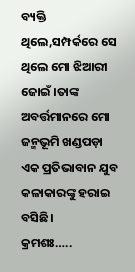ବ୍ୟକ୍ତି ଥିଲେ,ସମ୍ପର୍କରେ ସେ ଥିଲେ ମୋ ଝିଆରୀ ଜୋଇଁ ।ତାଙ୍କ ଅବର୍ତ୍ତମାନରେ ମୋ ଜନ୍ମଭୂମି ଖଣ୍ଡପଡ଼ା ଏକ ପ୍ରତିଭାବାନ ଯୁବ କଳାକାରଙ୍କୁ ହରାଇ ବସିଛି।
କ୍ରମଶଃ…..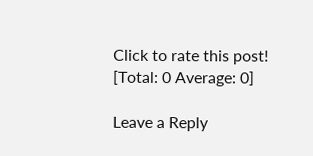Click to rate this post!
[Total: 0 Average: 0]

Leave a Reply